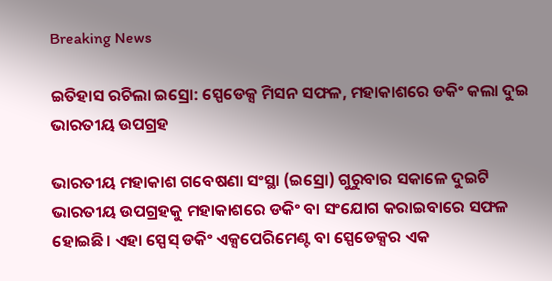Breaking News

ଇତିହାସ ରଚିଲା ଇସ୍ରୋ: ସ୍ପେଡେକ୍ସ ମିସନ ସଫଳ, ମହାକାଶରେ ଡକିଂ କଲା ଦୁଇ ଭାରତୀୟ ଉପଗ୍ରହ

ଭାରତୀୟ ମହାକାଶ ଗବେଷଣା ସଂସ୍ଥା (ଇସ୍ରୋ) ଗୁରୁବାର ସକାଳେ ଦୁଇଟି ଭାରତୀୟ ଉପଗ୍ରହକୁ ମହାକାଶରେ ଡକିଂ ବା ସଂଯୋଗ କରାଇବାରେ ସଫଳ ହୋଇଛି। ଏହା ସ୍ପେସ୍ ଡକିଂ ଏକ୍ସପେରିମେଣ୍ଟ ବା ସ୍ପେଡେକ୍ସର ଏକ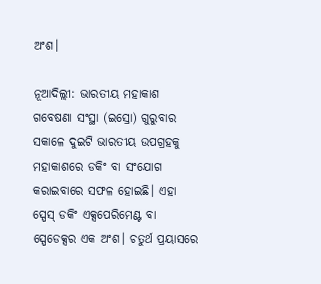ଅଂଶ।

ନୂଆଦିଲ୍ଲୀ: ଭାରତୀୟ ମହାକାଶ ଗବେଷଣା ସଂସ୍ଥା (ଇସ୍ରୋ) ଗୁରୁବାର ସକାଳେ ଦୁଇଟି ଭାରତୀୟ ଉପଗ୍ରହକୁ ମହାକାଶରେ ଡକିଂ ବା ସଂଯୋଗ କରାଇବାରେ ସଫଳ ହୋଇଛି। ଏହା ସ୍ପେସ୍ ଡକିଂ ଏକ୍ସପେରିମେଣ୍ଟ ବା ସ୍ପେଡେକ୍ସର ଏକ ଅଂଶ। ଚତୁର୍ଥ ପ୍ରୟାସରେ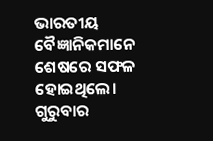ଭାରତୀୟ ବୈଜ୍ଞାନିକମାନେ ଶେଷରେ ସଫଳ ହୋଇଥିଲେ। ଗୁରୁବାର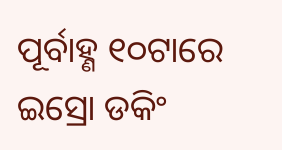ପୂର୍ବାହ୍ଣ ୧୦ଟାରେ ଇସ୍ରୋ ଡକିଂ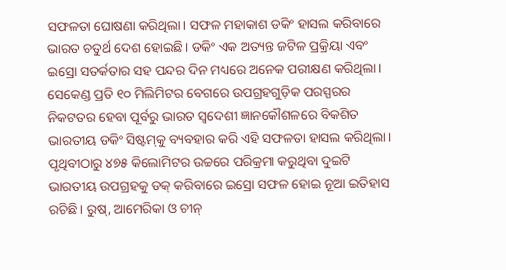ସଫଳତା ଘୋଷଣା କରିଥିଲା। ସଫଳ ମହାକାଶ ଡକିଂ ହାସଲ କରିବାରେ ଭାରତ ଚତୁର୍ଥ ଦେଶ ହୋଇଛି। ଡକିଂ ଏକ ଅତ୍ୟନ୍ତ ଜଟିଳ ପ୍ରକ୍ରିୟା ଏବଂ ଇସ୍ରୋ ସତର୍କତାର ସହ ପନ୍ଦର ଦିନ ମଧ୍ୟରେ ଅନେକ ପରୀକ୍ଷଣ କରିଥିଲା। ସେକେଣ୍ଡ ପ୍ରତି ୧୦ ମିଲିମିଟର ବେଗରେ ଉପଗ୍ରହଗୁଡ଼ିକ ପରସ୍ପରର ନିକଟତର ହେବା ପୂର୍ବରୁ ଭାରତ ସ୍ୱଦେଶୀ ଜ୍ଞାନକୌଶଳରେ ବିକଶିତ ଭାରତୀୟ ଡକିଂ ସିଷ୍ଟମ୍‌କୁ ବ୍ୟବହାର କରି ଏହି ସଫଳତା ହାସଲ କରିଥିଲା। ପୃଥିବୀଠାରୁ ୪୭୫ କିଲୋମିଟର ଉଚ୍ଚରେ ପରିକ୍ରମା କରୁଥିବା ଦୁଇଟି ଭାରତୀୟ ଉପଗ୍ରହକୁ ଡକ୍ କରିବାରେ ଇସ୍ରୋ ସଫଳ ହୋଇ ନୂଆ ଇତିହାସ ରଚିଛି। ରୁଷ୍, ଆମେରିକା ଓ ଚୀନ୍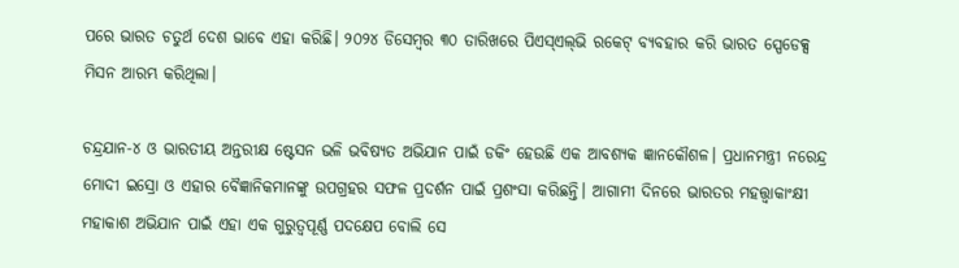ପରେ ଭାରତ ଚତୁର୍ଥ ଦେଶ ଭାବେ ଏହା କରିଛି। ୨୦୨୪ ଡିସେମ୍ବର ୩୦ ତାରିଖରେ ପିଏସ୍‌ଏଲ୍‌ଭି ରକେଟ୍‌ ବ୍ୟବହାର କରି ଭାରତ ସ୍ପେଡେକ୍ସ ମିସନ ଆରମ୍ଭ କରିଥିଲା।

ଚନ୍ଦ୍ରଯାନ-୪ ଓ ଭାରତୀୟ ଅନ୍ତରୀକ୍ଷ ଷ୍ଟେସନ ଭଳି ଭବିଷ୍ୟତ ଅଭିଯାନ ପାଇଁ ଡକିଂ ହେଉଛି ଏକ ଆବଶ୍ୟକ ଜ୍ଞାନକୌଶଳ। ପ୍ରଧାନମନ୍ତ୍ରୀ ନରେନ୍ଦ୍ର ମୋଦୀ ଇସ୍ରୋ ଓ ଏହାର ବୈଜ୍ଞାନିକମାନଙ୍କୁ ଉପଗ୍ରହର ସଫଳ ପ୍ରଦର୍ଶନ ପାଇଁ ପ୍ରଶଂସା କରିଛନ୍ତି। ଆଗାମୀ ଦିନରେ ଭାରତର ମହତ୍ତ୍ୱାକାଂକ୍ଷୀ ମହାକାଶ ଅଭିଯାନ ପାଇଁ ଏହା ଏକ ଗୁରୁତ୍ୱପୂର୍ଣ୍ଣ ପଦକ୍ଷେପ ବୋଲି ସେ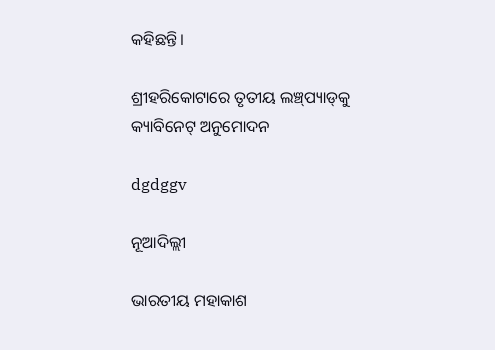କହିଛନ୍ତି।

ଶ୍ରୀହରିକୋଟାରେ ତୃତୀୟ ଲଞ୍ଚ୍‌ପ୍ୟାଡ୍‌କୁ କ୍ୟାବିନେଟ୍‌ ଅନୁମୋଦନ

dgdggv

ନୂଆଦିଲ୍ଲୀ

ଭାରତୀୟ ମହାକାଶ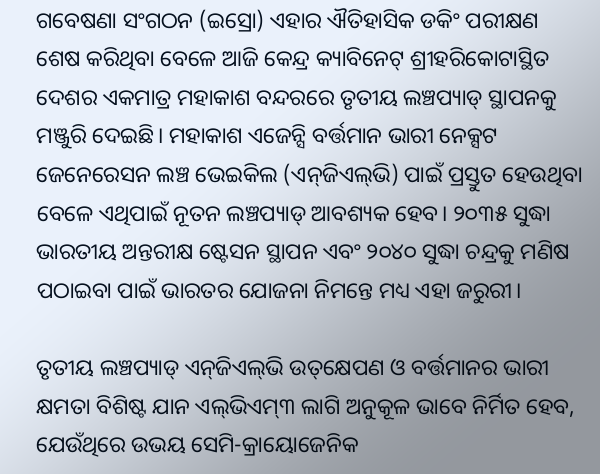ଗବେଷଣା ସଂଗଠନ (ଇସ୍ରୋ) ଏହାର ଐତିହାସିକ ଡକିଂ ପରୀକ୍ଷଣ ଶେଷ କରିଥିବା ବେଳେ ଆଜି କେନ୍ଦ୍ର କ୍ୟାବିନେଟ୍ ଶ୍ରୀହରିକୋଟାସ୍ଥିତ ଦେଶର ଏକମାତ୍ର ମହାକାଶ ବନ୍ଦରରେ ତୃତୀୟ ଲଞ୍ଚପ୍ୟାଡ୍ ସ୍ଥାପନକୁ ମଞ୍ଜୁରି ଦେଇଛି। ମହାକାଶ ଏଜେନ୍ସି ବର୍ତ୍ତମାନ ଭାରୀ ନେକ୍ସଟ ଜେନେରେସନ ଲଞ୍ଚ ଭେଇକିଲ (ଏନ୍‌ଜିଏଲ୍‌ଭି) ପାଇଁ ପ୍ରସ୍ତୁତ ହେଉଥିବା ବେଳେ ଏଥିପାଇଁ ନୂତନ ଲଞ୍ଚପ୍ୟାଡ୍ ଆବଶ୍ୟକ ହେବ। ୨୦୩୫ ସୁଦ୍ଧା ଭାରତୀୟ ଅନ୍ତରୀକ୍ଷ ଷ୍ଟେସନ ସ୍ଥାପନ ଏବଂ ୨୦୪୦ ସୁଦ୍ଧା ଚନ୍ଦ୍ରକୁ ମଣିଷ ପଠାଇବା ପାଇଁ ଭାରତର ଯୋଜନା ନିମନ୍ତେ ମଧ୍ୟ ଏହା ଜରୁରୀ।

ତୃତୀୟ ଲଞ୍ଚପ୍ୟାଡ୍ ଏନ୍‌ଜିଏଲ୍‌ଭି ଉତ୍‌କ୍ଷେପଣ ଓ ବର୍ତ୍ତମାନର ଭାରୀ କ୍ଷମତା ବିଶିଷ୍ଟ ଯାନ ଏଲ୍‌ଭିଏମ୍‌୩ ଲାଗି ଅନୁକୂଳ ଭାବେ ନିର୍ମିତ ହେବ, ଯେଉଁଥିରେ ଉଭୟ ସେମି-କ୍ରାୟୋଜେନିକ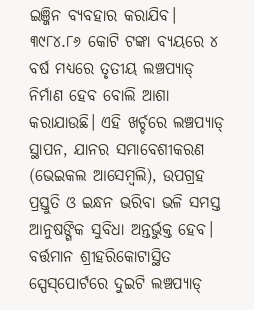ଇଞ୍ଜିନ ବ୍ୟବହାର କରାଯିବ। ୩୯୮୪.୮୬ କୋଟି ଟଙ୍କା ବ୍ୟୟରେ ୪ ବର୍ଷ ମଧ୍ୟରେ ତୃତୀୟ ଲଞ୍ଚପ୍ୟାଡ୍ ନିର୍ମାଣ ହେବ ବୋଲି ଆଶା କରାଯାଉଛି। ଏହି ଖର୍ଚ୍ଚରେ ଲଞ୍ଚପ୍ୟାଡ୍ ସ୍ଥାପନ, ଯାନର ସମାବେଶୀକରଣ (ଭେଇକଲ ଆସେମ୍ବଲି), ଉପଗ୍ରହ ପ୍ରସ୍ତୁତି ଓ ଇନ୍ଧନ ଭରିବା ଭଳି ସମସ୍ତ ଆନୁଷଙ୍ଗିକ ସୁବିଧା ଅନ୍ତର୍ଭୁକ୍ତ ହେବ। ବର୍ତ୍ତମାନ ଶ୍ରୀହରିକୋଟାସ୍ଥିତ ସ୍ପେସ୍‌ପୋର୍ଟରେ ଦୁଇଟି ଲଞ୍ଚପ୍ୟାଡ୍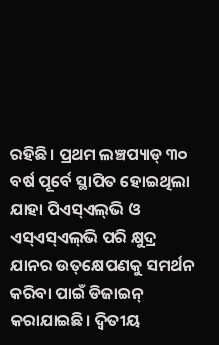ରହିଛି। ପ୍ରଥମ ଲଞ୍ଚପ୍ୟାଡ୍ ୩୦ ବର୍ଷ ପୂର୍ବେ ସ୍ଥାପିତ ହୋଇଥିଲା ଯାହା ପିଏସ୍‌ଏଲ୍‌ଭି ଓ ଏସ୍‌ଏସ୍‌ଏଲ୍‌ଭି ପରି କ୍ଷୁଦ୍ର ଯାନର ଉତ୍‌କ୍ଷେପଣକୁ ସମର୍ଥନ କରିବା ପାଇଁ ଡିଜାଇନ୍ କରାଯାଇଛି। ଦ୍ବିତୀୟ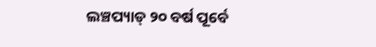ଲଞ୍ଚପ୍ୟାଡ୍ ୨୦ ବର୍ଷ ପୂର୍ବେ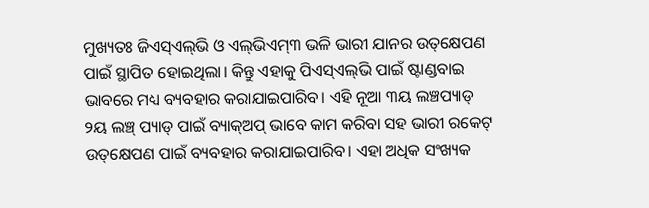ମୁଖ୍ୟତଃ ଜିଏସ୍‌ଏଲ୍‌ଭି ଓ ଏଲ୍‌ଭିଏମ୍‌୩ ଭଳି ଭାରୀ ଯାନର ଉତ୍‌କ୍ଷେପଣ ପାଇଁ ସ୍ଥାପିତ ହୋଇଥିଲା। କିନ୍ତୁ ଏହାକୁ ପିଏସ୍‌ଏଲ୍‌ଭି ପାଇଁ ଷ୍ଟାଣ୍ଡବାଇ ଭାବରେ ମଧ୍ୟ ବ୍ୟବହାର କରାଯାଇପାରିବ। ଏହି ନୂଆ ୩ୟ ଲଞ୍ଚପ୍ୟାଡ୍ ୨ୟ ଲଞ୍ଚ୍ ପ୍ୟାଡ୍ ପାଇଁ ବ୍ୟାକ୍‌ଅପ୍ ଭାବେ କାମ କରିବା ସହ ଭାରୀ ରକେଟ୍ ଉତ୍‌କ୍ଷେପଣ ପାଇଁ ବ୍ୟବହାର କରାଯାଇପାରିବ। ଏହା ଅଧିକ ସଂଖ୍ୟକ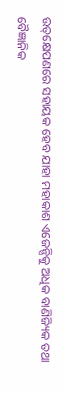ଉତ୍‌କ୍ଷେପଣରେ ସହାୟକ ହେବ ଯାହା ମହାକାଶ ଏଜେନ୍ସିକୁ ଅଧିକ ବାଣିଜ୍ୟିକ ତଥା ବୈଜ୍ଞାନିକ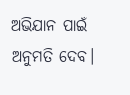ଅଭିଯାନ ପାଇଁ ଅନୁମତି ଦେବ।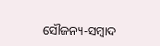ସୌଜନ୍ୟ-ସମ୍ୱାଦ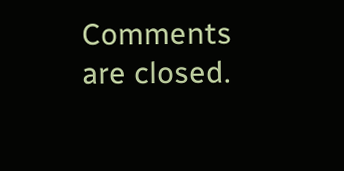Comments are closed.